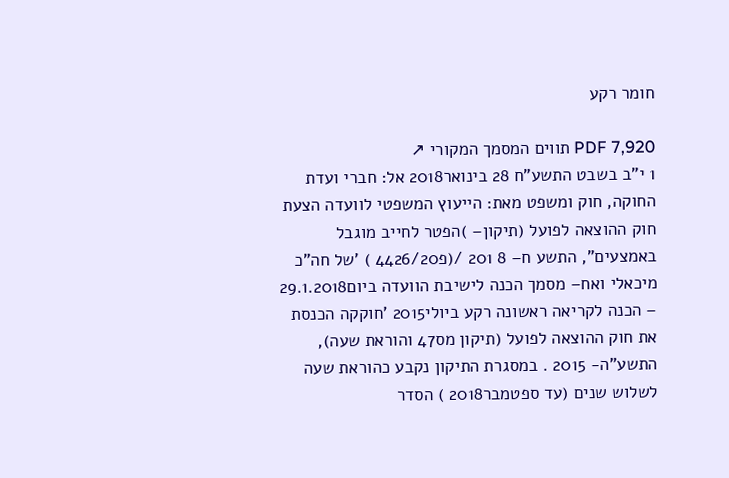חומר רקע

PDF 7,920 תווים המסמך המקורי ↗
1 י"ב בשבט התשע"ח 28 בינואר2018 אל: חברי ועדת החוקה, חוק ומשפט מאת: הייעוץ המשפטי לוועדה הצעת חוק ההוצאה לפועל (תיקון– )הפטר לחייב מוגבל באמצעים", התשע ח– 8 201 /(פ4426/20 ) 'של חה"כ מיכאלי ואח– מסמך הכנה לישיבת הוועדה ביום29.1.2018 – הכנה לקריאה ראשונה רקע ביולי2015 'חוקקה הכנסת את חוק ההוצאה לפועל (תיקון מס47 והוראת שעה), התשע"ה- 2015 . במסגרת התיקון נקבע כהוראת שעה לשלוש שנים (עד ספטמבר2018 ) הסדר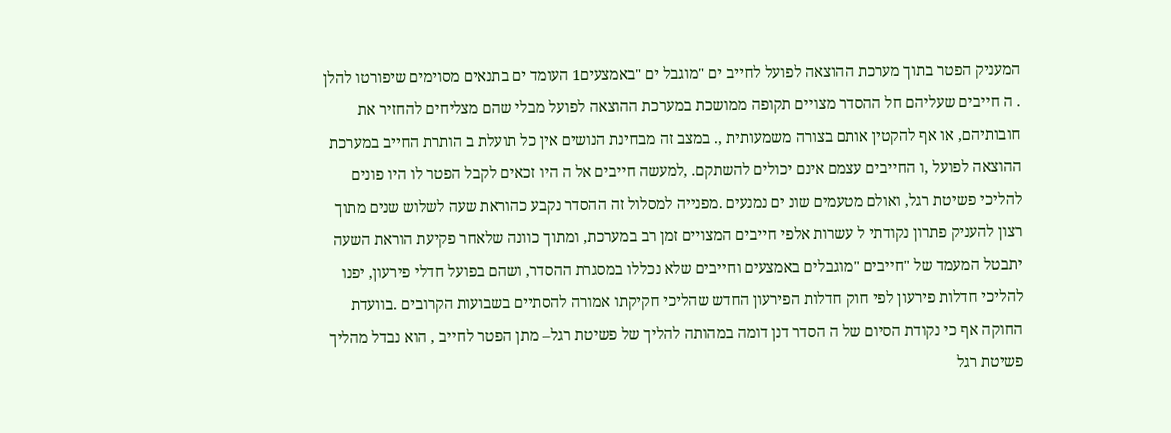המעניק הפטר בתוך מערכת ההוצאה לפועל לחייב ים "מוגבל ים "באמצעים1 העומד ים בתנאים מסוימים שיפורטו להלן . ה חייבים שעליהם חל ההסדר מצויים תקופה ממושכת במערכת ההוצאה לפועל מבלי שהם מצליחים להחזיר את חובותיהם, או אף להקטין אותם בצורה משמעותית ,. במצב זה מבחינת הנושים אין כל תועלת ב הותרת החייב במערכת ההוצאה לפועל ,ו החייבים עצמם אינם יכולים להשתקם. ,למעשה חייבים אל ה היו זכאים לקבל הפטר לו היו פונים להליכי פשיטת רגל, ואולם מטעמים שונ ים נמנעים .מפנייה למסלול זה ההסדר נקבע כהוראת שעה לשלוש שנים מתוך רצון להעניק פתרון נקודתי ל עשרות אלפי חייבים המצויים זמן רב במערכת, ומתוך כוונה שלאחר פקיעת הוראת השעה יתבטל המעמד של "חייבים "מוגבלים באמצעים וחייבים שלא נכללו במסגרת ההסדר, ושהם בפועל חדלי פירעון, יפנו להליכי חדלות פירעון לפי חוק חדלות הפירעון החדש שהליכי חקיקתו אמורה להסתיים בשבועות הקרובים .בוועדת החוקה אף כי נקודת הסיום של ה הסדר דנן דומה במהותה להליך של פשיטת רגל– מתן הפטר לחייב , הוא נבדל מהליך פשיטת רגל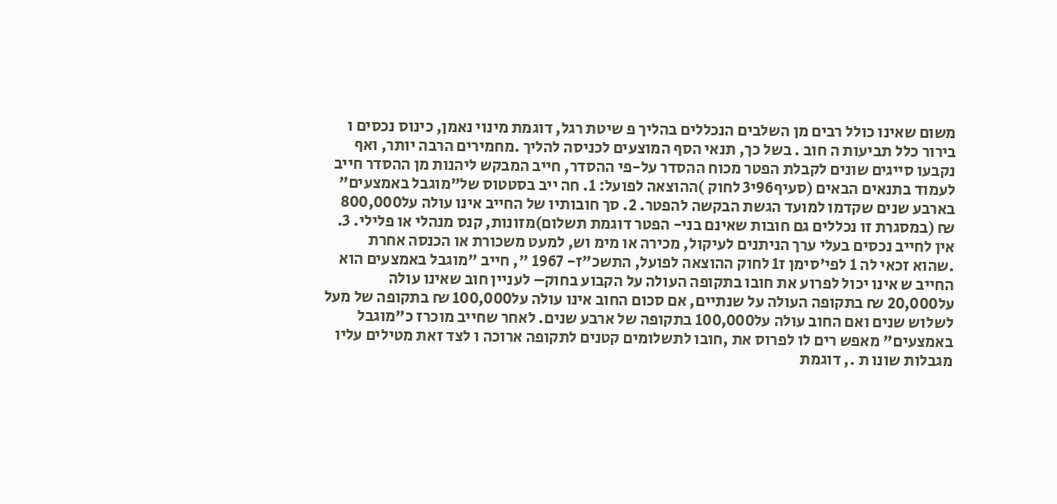משום שאינו כולל רבים מן השלבים הנכללים בהליך פ שיטת רגל, דוגמת מינוי נאמן, כינוס נכסים ו בירור כלל תביעות ה חוב . בשל כך, תנאי הסף המוצעים לכניסה להליך .מחמירים הרבה יותר, ואף נקבעו סייגים שונים לקבלת הפטר מכוח ההסדר על-פי ההסדר, חייב המבקש ליהנות מן ההסדר חייב לעמוד בתנאים הבאים (סעיף96י3 לחוק )ההוצאה לפועל: 1. חה ייב בסטטוס של"מוגבל באמצעים" בארבע שנים שקדמו למועד הגשת הבקשה להפטר. 2. סך חובותיו של החייב אינו עולה על800,000 ₪ (במסגרת זו נכללים גם חובות שאינם בני- הפטר דוגמת תשלום)מזונות, קנס מנהלי או פלילי. 3. אין לחייב נכסים בעלי ערך הניתנים לעיקול, מכירה או מימ וש, למעט משכורת או הכנסה אחרת .שהוא זכאי לה 1 לפי'סימן ז1 לחוק ההוצאה לפועל, התשכ"ז- 1967 ", חייב "מוגבל באמצעים הוא החייב ש אינו יכול לפרוע את חובו בתקופה העולה על הקבוע בחוק– לעניין חוב שאינו עולה על20,000 ₪ בתקופה העולה על שנתיים, אם סכום החוב אינו עולה על100,000 ₪ בתקופה של מעל לשלוש שנים ואם החוב עולה על100,000 בתקופה של ארבע שנים. לאחר שחייב מוכרז כ"מוגבל באמצעים" מאפש רים לו לפרוס את ,חובו לתשלומים קטנים לתקופה ארוכה ו לצד זאת מטילים עליו מגבלות שונו ת ., דוגמת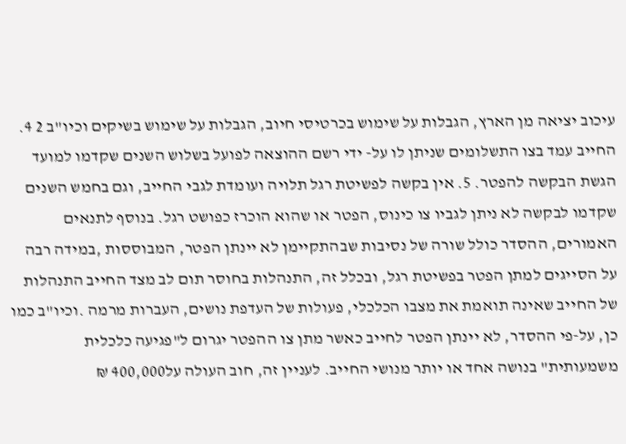עיכוב יציאה מן הארץ, הגבלות על שימוש בכרטיסי חיוב, הגבלות על שימוש בשיקים וכיו"ב 2 4. החייב עמד בצו התשלומים שניתן לו על- ידי רשם ההוצאה לפועל בשלוש השנים שקדמו למועד הגשת הבקשה להפטר. 5. אין בקשה לפשיטת רגל תלויה ועומדת לגבי החייב, וגם בחמש השנים שקדמו לבקשה לא ניתן לגביו צו כינוס, הפטר או שהוא הוכרז כפושט רגל. בנוסף לתנאים האמורים, ההסדר כולל שורה של נסיבות שבהתקיימן לא יינתן הפטר, המבוססות ,במידה רבה על הסייגים למתן הפטר בפשיטת רגל, ובכלל זה, התנהלות בחוסר תום לב מצד החייב התנהלות של החייב שאינה תואמת את מצבו הכלכלי, פעולות של העדפת נושים, העברות מרמה .וכיו"ב כמו כן, על-פי ההסדר, לא יינתן הפטר לחייב כאשר מתן צו ההפטר יגרום ל"פגיעה כלכלית משמעותית" בנושה אחד או יותר מנושי החייב. לעניין זה, חוב העולה על400,000 ₪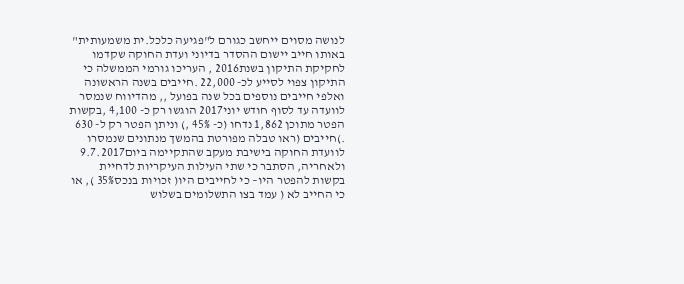לנושה מסוים ייחשב כגורם ל"פגיעה כלכל.ית משמעותית" באותו חייב יישום ההסדר בדיוני ועדת החוקה שקדמו לחקיקת התיקון בשנת2016 , העריכו גורמי הממשלה כי התיקון צפוי לסייע לכ- 22,000 .חייבים בשנה הראשונה ואלפי חייבים נוספים בכל שנה בפועל ,, מהדיווח שנמסר לוועדה עד לסוף חודש יוני2017 הוגשו רק כ- 4,100 ,בקשות הפטר מתוכן 1,862 נדחו (כ- 45% ,) וניתן הפטר רק ל- 630 .)חייבים (ראו טבלה מפורטת בהמשך מנתונים שנמסרו לוועדת החוקה בישיבת מעקב שהתקיימה ביום9.7.2017 ולאחריה, הסתבר כי שתי העילות העיקריות לדחיית בקשות להפטר היו– כי לחייבים היו( זכויות בנכס35% ), או כי החייב לא ( עמד בצו התשלומים בשלוש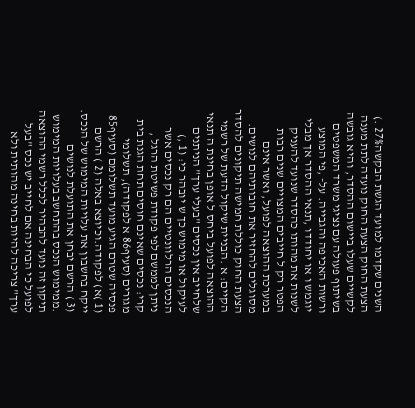השנים שקדמו למועד הגשת הבקשה27% .) הצעת החוק הצעת החוק נועדה לתת מענה לקשיים שעלו ביישום ההסדר, והיא גובשה בשיתוף פעולה עם נציגי משרד המשפטים ורשות האכיפה והגבייה. על- ,פי המוצע יוגמש ו או יחודדו ,תנאי ההסדר אך מבלי לשנות את מהותו כהסדר שנועד להעניק הפטר רק ל חייבים המצויים שנים רבות במערכת ההוצאה לפועל, ואשר אינם מסוגלים להחזיר את חובותיהם לנושים. הצעת החוק כוללת חמישה תיקונים להסדר הקיים: א .הבניית שיקול הדעת של רשמי ההוצאה לפועל ביחס ל אופן בחינת ה תנאי שלחייב אין נכסים "בעלי ערך" הניתנים לעיקול או מימוש כך ש יובהר כי: (1 ,) הנכסים הרלוונטיים הם רק נכסים אשר ניתן לממשם לפי פקודת פשיטת הרגל , קרי: נכסים שאינם חוסים תחת הגנת בית מגורים (סעיף86 א לפקודה), תשלומי פנסיה שטרם הגיע מועד תשלומם (סעיף85 (1 )א) לפקודה.וכיוצא באלה (2 ) הרשם ייקח בחשבון את עלויות המימוש של הנכס. (3 ) הרשם יבחן את התועלת לנושים .ממימוש הנכס בהתחשב בעלויות המימוש תיקון זה נועד להבהיר לכלל רשמי ההוצאה לפועל כי הבחינה אם לחייב יש נכס "בעל ערך" צריכה להיות בחינה מהותית ולא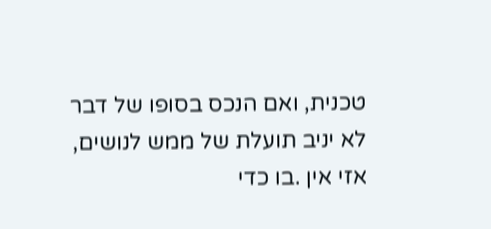טכנית, ואם הנכס בסופו של דבר לא יניב תועלת של ממש לנושים, אזי אין .בו כדי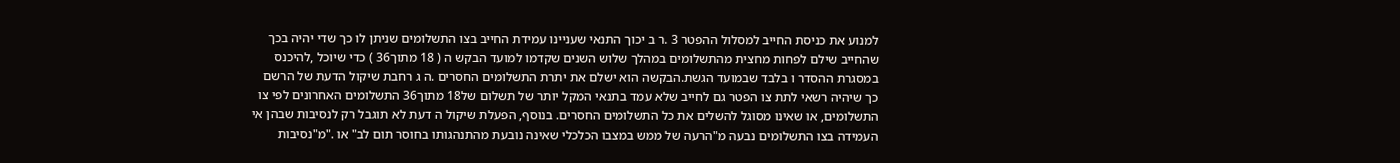למנוע את כניסת החייב למסלול ההפטר 3 .ר ב יכוך התנאי שעניינו עמידת החייב בצו התשלומים שניתן לו כך שדי יהיה בכך שהחייב שילם לפחות מחצית מהתשלומים במהלך שלוש השנים שקדמו למועד הבקש ה ( 18 מתוך36 ) כדי שיוכל ,להיכנס במסגרת ההסדר ו בלבד שבמועד הגשת.הבקשה הוא ישלם את יתרת התשלומים החסרים .ה ג רחבת שיקול הדעת של הרשם כך שיהיה רשאי לתת צו הפטר גם לחייב שלא עמד בתנאי המקל יותר של תשלום של18 מתוך36 התשלומים האחרונים לפי צו התשלומים, או שאינו מסוגל להשלים את כל התשלומים החסרים. בנוסף, הפעלת שיקול ה דעת לא תוגבל רק לנסיבות שבהן אי העמידה בצו התשלומים נבעה מ"הרעה של ממש במצבו הכלכלי שאינה נובעת מהתנהגותו בחוסר תום לב" או ."מ"נסיבות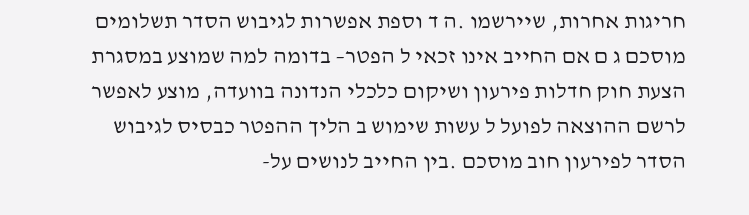חריגות אחרות, שיירשמו .ה ד וספת אפשרות לגיבוש הסדר תשלומים מוסכם ג ם אם החייב אינו זכאי ל הפטר– בדומה למה שמוצע במסגרת הצעת חוק חדלות פירעון ושיקום כלכלי הנדונה בוועדה, מוצע לאפשר לרשם ההוצאה לפועל ל עשות שימוש ב הליך ההפטר כבסיס לגיבוש הסדר לפירעון חוב מוסכם .בין החייב לנושים על-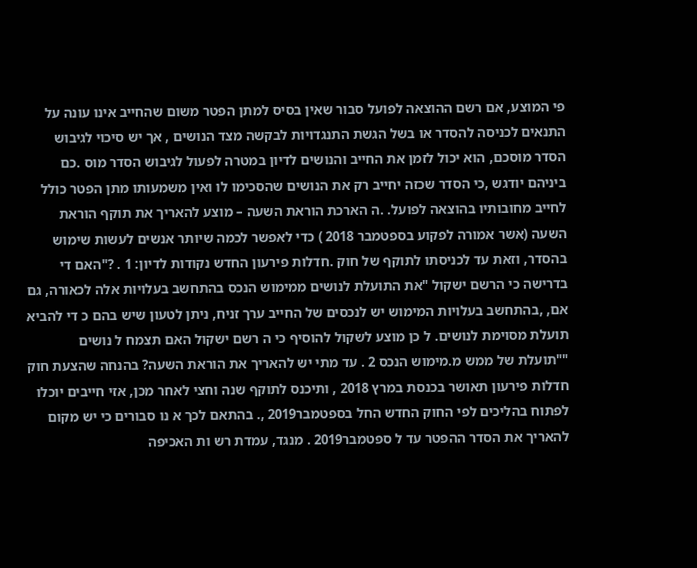פי המוצע, אם רשם ההוצאה לפועל סבור שאין בסיס למתן הפטר משום שהחייב אינו עונה על התנאים לכניסה להסדר או בשל הגשת התנגדויות לבקשה מצד הנושים , אך יש סיכוי לגיבוש הסדר מוסכם, הוא יכול לזמן את החייב והנושים לדיון במטרה לפעול לגיבוש הסדר מוס .כם ביניהם יודגש ,כי הסדר שכזה יחייב רק את הנושים שהסכימו לו ואין משמעותו מתן הפטר כולל לחייב מחובותיו בהוצאה לפועל. .ה הארכת הוראת השעה – מוצע להאריך את תוקף הוראת השעה (אשר אמורה לפקוע בספטמבר 2018 ) כדי לאפשר לכמה שיותר אנשים לעשות שימוש בהסדר, וזאת עד לכניסתו לתוקף של חוק .חדלות פירעון החדש נקודות לדיון: 1 . ?"האם די בדרישה כי הרשם ישקול "את התועלת לנושים ממימוש הנכס בהתחשב בעלויות אלה לכאורה, גם אם, ,בהתחשב בעלויות המימוש יש לנכסים של החייב ערך זניח, ניתן לטעון שיש בהם כ די להביא תועלת מסוימת לנושים. ל כן מוצע לשקול להוסיף כי ה רשם ישקול האם תצמח ל נושים ""תועלת של ממש מ.מימוש הנכס 2 . עד מתי יש להאריך את הוראת השעה? בהנחה שהצעת חוק חדלות פירעון תאושר בכנסת במרץ 2018 , ותיכנס לתוקף שנה וחצי לאחר מכן, אזי חייבים יוכלו לפתוח בהליכים לפי החוק החדש החל בספטמבר2019 ,. בהתאם לכך א נו סבורים כי יש מקום להאריך את הסדר ההפטר עד ל ספטמבר2019 . מנגד, עמדת רש ות האכיפה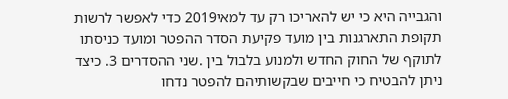והגבייה היא כי יש להאריכו רק עד למאי2019 כדי לאפשר לרשות תקופת התארגנות בין מועד פקיעת הסדר ההפטר ומועד כניסתו לתוקף של החוק החדש ולמנוע בלבול בין .שני ההסדרים 3. כיצד ניתן להבטיח כי חייבים שבקשותיהם להפטר נדחו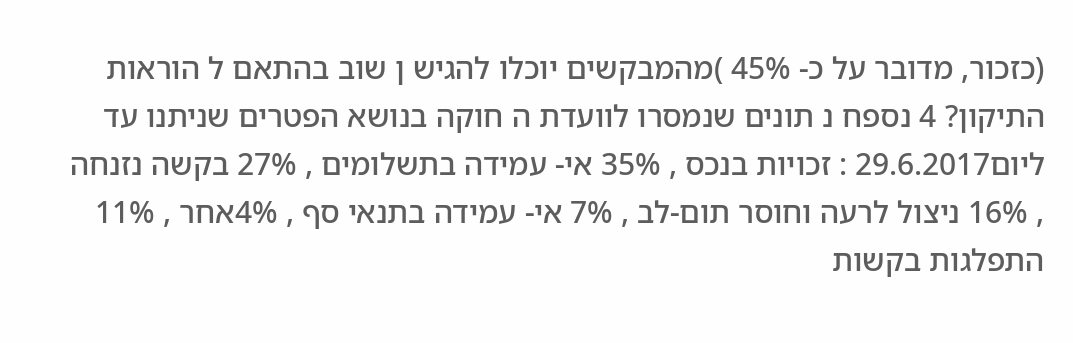(כזכור, מדובר על כ- 45% )מהמבקשים יוכלו להגיש ן שוב בהתאם ל הוראות התיקון? 4 נספח נ תונים שנמסרו לוועדת ה חוקה בנושא הפטרים שניתנו עד ליום29.6.2017 : זכויות בנכס , 35% אי- עמידה בתשלומים , 27% בקשה נזנחה , 16% ניצול לרעה וחוסר תום-לב , 7% אי- עמידה בתנאי סף , 4%אחר , 11% התפלגות בקשות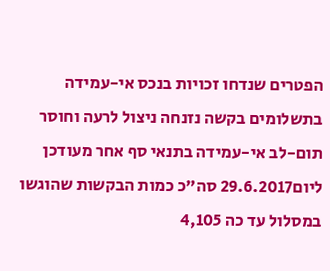הפטרים שנדחו זכויות בנכס אי-עמידה בתשלומים בקשה נזנחה ניצול לרעה וחוסר תום-לב אי-עמידה בתנאי סף אחר מעודכן ליום29.6.2017 סה"כ כמות הבקשות שהוגשו במסלול עד כה 4,105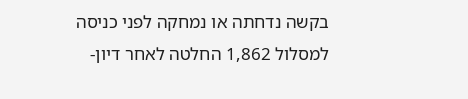בקשה נדחתה או נמחקה לפני כניסה למסלול 1,862 החלטה לאחר דיון-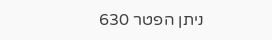ניתן הפטר 630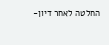החלטה לאחר דיון-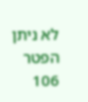לא ניתן הפטר 106